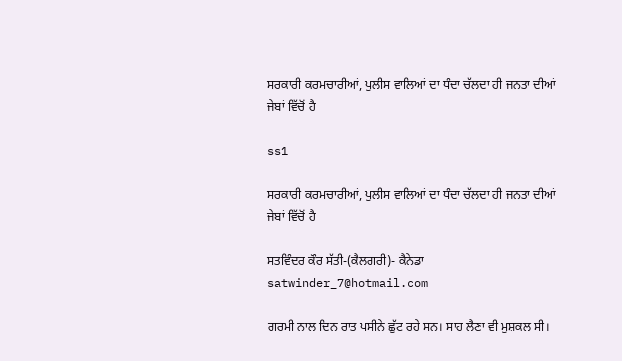ਸਰਕਾਰੀ ਕਰਮਚਾਰੀਆਂ, ਪੁਲੀਸ ਵਾਲਿਆਂ ਦਾ ਧੰਦਾ ਚੱਲਦਾ ਹੀ ਜਨਤਾ ਦੀਆਂ ਜੇਬਾਂ ਵਿੱਚੋਂ ਹੈ

ss1

ਸਰਕਾਰੀ ਕਰਮਚਾਰੀਆਂ, ਪੁਲੀਸ ਵਾਲਿਆਂ ਦਾ ਧੰਦਾ ਚੱਲਦਾ ਹੀ ਜਨਤਾ ਦੀਆਂ ਜੇਬਾਂ ਵਿੱਚੋਂ ਹੈ

ਸਤਵਿੰਦਰ ਕੌਰ ਸੱਤੀ-(ਕੈਲਗਰੀ)- ਕੈਨੇਡਾ satwinder_7@hotmail.com

ਗਰਮੀ ਨਾਲ ਦਿਨ ਰਾਤ ਪਸੀਨੇ ਛੁੱਟ ਰਹੇ ਸਨ। ਸਾਹ ਲੈਣਾ ਵੀ ਮੁਸ਼ਕਲ ਸੀ।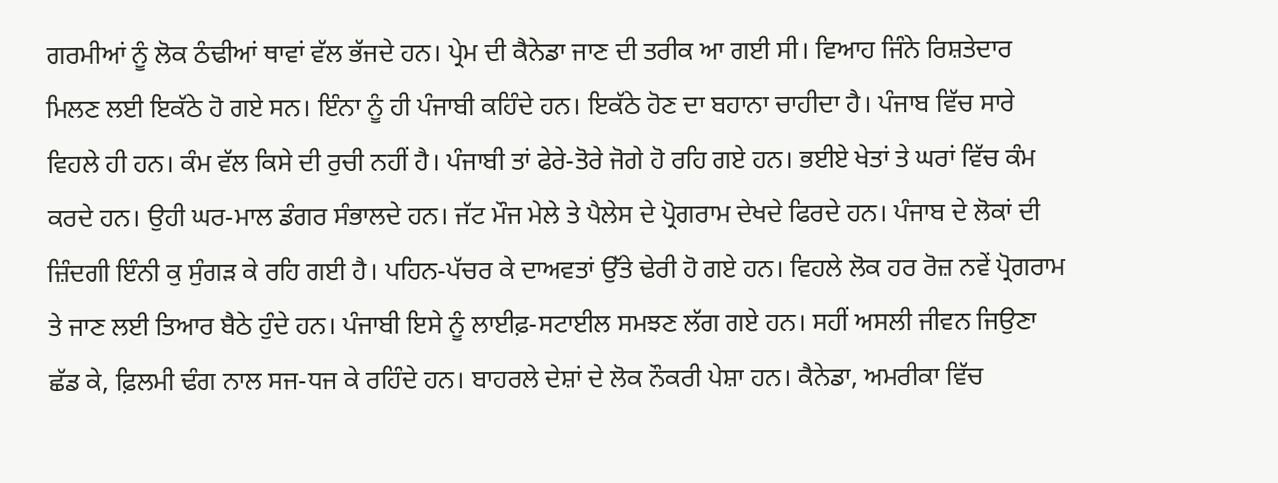ਗਰਮੀਆਂ ਨੂੰ ਲੋਕ ਠੰਢੀਆਂ ਥਾਵਾਂ ਵੱਲ ਭੱਜਦੇ ਹਨ। ਪ੍ਰੇਮ ਦੀ ਕੈਨੇਡਾ ਜਾਣ ਦੀ ਤਰੀਕ ਆ ਗਈ ਸੀ। ਵਿਆਹ ਜਿੰਨੇ ਰਿਸ਼ਤੇਦਾਰ ਮਿਲਣ ਲਈ ਇਕੱਠੇ ਹੋ ਗਏ ਸਨ। ਇੰਨਾ ਨੂੰ ਹੀ ਪੰਜਾਬੀ ਕਹਿੰਦੇ ਹਨ। ਇਕੱਠੇ ਹੋਣ ਦਾ ਬਹਾਨਾ ਚਾਹੀਦਾ ਹੈ। ਪੰਜਾਬ ਵਿੱਚ ਸਾਰੇ ਵਿਹਲੇ ਹੀ ਹਨ। ਕੰਮ ਵੱਲ ਕਿਸੇ ਦੀ ਰੁਚੀ ਨਹੀਂ ਹੈ। ਪੰਜਾਬੀ ਤਾਂ ਫੇਰੇ-ਤੋਰੇ ਜੋਗੇ ਹੋ ਰਹਿ ਗਏ ਹਨ। ਭਈਏ ਖੇਤਾਂ ਤੇ ਘਰਾਂ ਵਿੱਚ ਕੰਮ ਕਰਦੇ ਹਨ। ਉਹੀ ਘਰ-ਮਾਲ ਡੰਗਰ ਸੰਭਾਲਦੇ ਹਨ। ਜੱਟ ਮੌਜ ਮੇਲੇ ਤੇ ਪੈਲੇਸ ਦੇ ਪ੍ਰੋਗਰਾਮ ਦੇਖਦੇ ਫਿਰਦੇ ਹਨ। ਪੰਜਾਬ ਦੇ ਲੋਕਾਂ ਦੀ ਜ਼ਿੰਦਗੀ ਇੰਨੀ ਕੁ ਸੁੰਗੜ ਕੇ ਰਹਿ ਗਈ ਹੈ। ਪਹਿਨ-ਪੱਚਰ ਕੇ ਦਾਅਵਤਾਂ ਉੱਤੇ ਢੇਰੀ ਹੋ ਗਏ ਹਨ। ਵਿਹਲੇ ਲੋਕ ਹਰ ਰੋਜ਼ ਨਵੇਂ ਪ੍ਰੋਗਰਾਮ ਤੇ ਜਾਣ ਲਈ ਤਿਆਰ ਬੈਠੇ ਹੁੰਦੇ ਹਨ। ਪੰਜਾਬੀ ਇਸੇ ਨੂੰ ਲਾਈਫ਼-ਸਟਾਈਲ ਸਮਝਣ ਲੱਗ ਗਏ ਹਨ। ਸਹੀਂ ਅਸਲੀ ਜੀਵਨ ਜਿਉਣਾ ਛੱਡ ਕੇ, ਫ਼ਿਲਮੀ ਢੰਗ ਨਾਲ ਸਜ-ਧਜ ਕੇ ਰਹਿੰਦੇ ਹਨ। ਬਾਹਰਲੇ ਦੇਸ਼ਾਂ ਦੇ ਲੋਕ ਨੌਕਰੀ ਪੇਸ਼ਾ ਹਨ। ਕੈਨੇਡਾ, ਅਮਰੀਕਾ ਵਿੱਚ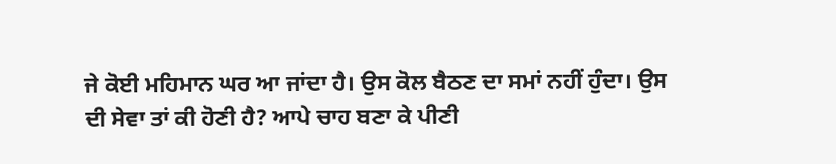ਜੇ ਕੋਈ ਮਹਿਮਾਨ ਘਰ ਆ ਜਾਂਦਾ ਹੈ। ਉਸ ਕੋਲ ਬੈਠਣ ਦਾ ਸਮਾਂ ਨਹੀਂ ਹੁੰਦਾ। ਉਸ ਦੀ ਸੇਵਾ ਤਾਂ ਕੀ ਹੋਣੀ ਹੈ? ਆਪੇ ਚਾਹ ਬਣਾ ਕੇ ਪੀਣੀ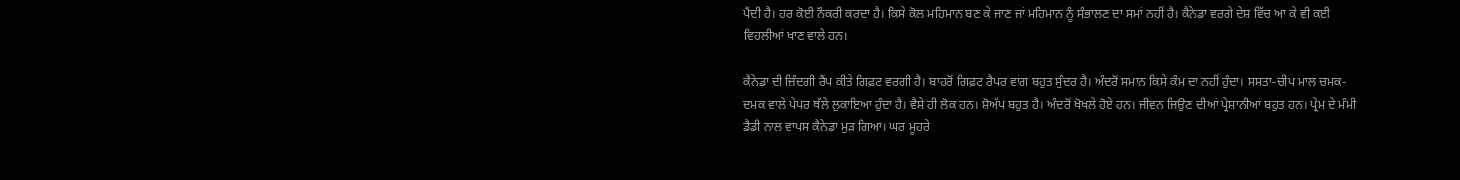ਪੈਂਦੀ ਹੈ। ਹਰ ਕੋਈ ਨੌਕਰੀ ਕਰਦਾ ਹੈ। ਕਿਸੇ ਕੋਲ ਮਹਿਮਾਨ ਬਣ ਕੇ ਜਾਣ ਜਾਂ ਮਹਿਮਾਨ ਨੂੰ ਸੰਭਾਲਣ ਦਾ ਸਮਾਂ ਨਹੀਂ ਹੈ। ਕੈਨੇਡਾ ਵਰਗੇ ਦੇਸ਼ ਵਿੱਚ ਆ ਕੇ ਵੀ ਕਈ ਵਿਹਲੀਆਂ ਖਾਣ ਵਾਲੇ ਹਨ।

ਕੈਨੇਡਾ ਦੀ ਜ਼ਿੰਦਗੀ ਰੈਂਪ ਕੀਤੇ ਗਿਫ਼ਟ ਵਰਗੀ ਹੈ। ਬਾਹਰੋਂ ਗਿਫ਼ਟ ਰੈਪਰ ਵਾਂਗ ਬਹੁਤ ਸੁੰਦਰ ਹੈ। ਅੰਦਰੋਂ ਸਮਾਨ ਕਿਸੇ ਕੰਮ ਦਾ ਨਹੀਂ ਹੁੰਦਾ। ਸਸਤਾ-ਚੀਪ ਮਾਲ ਚਮਕ-ਦਮਕ ਵਾਲੇ ਪੇਪਰ ਥੱਲੇ ਲੁਕਾਇਆ ਹੁੰਦਾ ਹੈ। ਵੈਸੇ ਹੀ ਲੋਕ ਹਨ। ਸ਼ੋਅੱਪ ਬਹੁਤ ਹੈ। ਅੰਦਰੋਂ ਖੋਖਲੇ ਹੋਏ ਹਨ। ਜੀਵਨ ਜਿਉਣ ਦੀਆਂ ਪ੍ਰੇਸ਼ਾਨੀਆਂ ਬਹੁਤ ਹਨ। ਪ੍ਰੇਮ ਦੇ ਮੰਮੀ ਡੈਡੀ ਨਾਲ ਵਾਪਸ ਕੈਨੇਡਾ ਮੁੜ ਗਿਆ। ਘਰ ਮੂਹਰੇ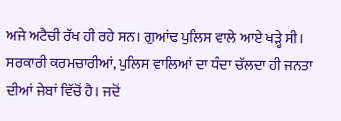ਅਜੇ ਅਟੈਚੀ ਰੱਖ ਹੀ ਰਹੇ ਸਨ। ਗੁਆਂਢ ਪੁਲਿਸ ਵਾਲੇ ਆਏ ਖੜ੍ਹੇ ਸੀ। ਸਰਕਾਰੀ ਕਰਮਚਾਰੀਆਂ, ਪੁਲਿਸ ਵਾਲਿਆਂ ਦਾ ਧੰਦਾ ਚੱਲਦਾ ਹੀ ਜਨਤਾ ਦੀਆਂ ਜੇਬਾਂ ਵਿੱਚੋਂ ਹੈ। ਜਦੋਂ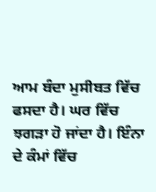ਆਮ ਬੰਦਾ ਮੁਸੀਬਤ ਵਿੱਚ ਫਸਦਾ ਹੈ। ਘਰ ਵਿੱਚ ਝਗੜਾ ਹੋ ਜਾਂਦਾ ਹੈ। ਇੰਨਾ ਦੇ ਕੰਮਾਂ ਵਿੱਚ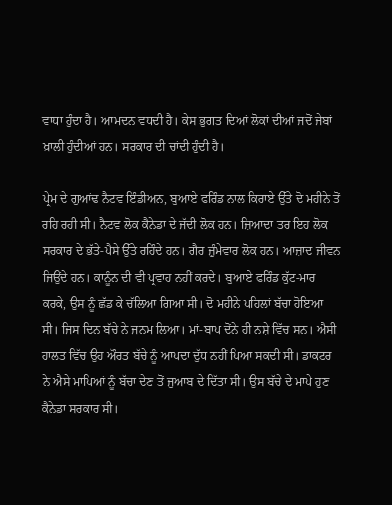ਵਾਧਾ ਹੁੰਦਾ ਹੈ। ਆਮਦਨ ਵਧਦੀ ਹੈ। ਕੇਸ ਭੁਗਤ ਦਿਆਂ ਲੋਕਾਂ ਦੀਆਂ ਜਦੋਂ ਜੇਬਾਂ ਖ਼ਾਲੀ ਹੁੰਦੀਆਂ ਹਨ। ਸਰਕਾਰ ਦੀ ਚਾਂਦੀ ਹੁੰਦੀ ਹੈ।

ਪ੍ਰੇਮ ਦੇ ਗੁਆਂਢ ਨੈਟਵ ਇੰਡੀਅਨ, ਬੁਆਏ ਫਰਿੰਡ ਨਾਲ ਕਿਰਾਏ ਉੱਤੇ ਦੋ ਮਹੀਨੇ ਤੋਂ ਰਹਿ ਰਹੀ ਸੀ। ਨੈਟਵ ਲੋਕ ਕੈਨੇਡਾ ਦੇ ਜੱਦੀ ਲੋਕ ਹਨ। ਜ਼ਿਆਦਾ ਤਰ ਇਹ ਲੋਕ ਸਰਕਾਰ ਦੇ ਭੱਤੇ-ਪੈਸੇ ਉੱਤੇ ਰਹਿੰਦੇ ਹਨ। ਗੈਰ ਜ਼ੁੰਮੇਵਾਰ ਲੋਕ ਹਨ। ਆਜ਼ਾਦ ਜੀਵਨ ਜਿਉਂਦੇ ਹਨ। ਕਾਨੂੰਨ ਦੀ ਵੀ ਪ੍ਰਵਾਹ ਨਹੀਂ ਕਰਦੇ। ਬੁਆਏ ਫਰਿੰਡ ਕੁੱਟ-ਮਾਰ ਕਰਕੇ, ਉਸ ਨੂੰ ਛੱਡ ਕੇ ਚੱਲਿਆ ਗਿਆ ਸੀ। ਦੋ ਮਹੀਨੇ ਪਹਿਲਾਂ ਬੱਚਾ ਹੋਇਆ ਸੀ। ਜਿਸ ਦਿਨ ਬੱਚੇ ਨੇ ਜਨਮ ਲਿਆ। ਮਾਂ-ਬਾਪ ਦੋਂਨੇ ਹੀ ਨਸ਼ੇ ਵਿੱਚ ਸਨ। ਐਸੀ ਹਾਲਤ ਵਿੱਚ ਉਹ ਔਰਤ ਬੱਚੇ ਨੂੰ ਆਪਦਾ ਦੁੱਧ ਨਹੀਂ ਪਿਆ ਸਕਦੀ ਸੀ। ਡਾਕਟਰ ਨੇ ਐਸੇ ਮਾਪਿਆਂ ਨੂੰ ਬੱਚਾ ਦੇਣ ਤੋਂ ਜੁਆਬ ਦੇ ਦਿੱਤਾ ਸੀ। ਉਸ ਬੱਚੇ ਦੇ ਮਾਪੇ ਹੁਣ ਕੈਨੇਡਾ ਸਰਕਾਰ ਸੀ।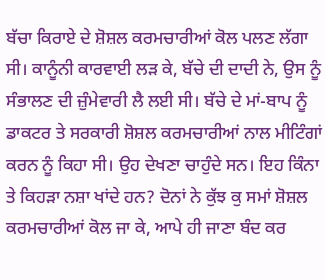ਬੱਚਾ ਕਿਰਾਏ ਦੇ ਸ਼ੋਸ਼ਲ ਕਰਮਚਾਰੀਆਂ ਕੋਲ ਪਲਣ ਲੱਗਾ ਸੀ। ਕਾਨੂੰਨੀ ਕਾਰਵਾਈ ਲੜ ਕੇ, ਬੱਚੇ ਦੀ ਦਾਦੀ ਨੇ, ਉਸ ਨੂੰ ਸੰਭਾਲਣ ਦੀ ਜ਼ੁੰਮੇਵਾਰੀ ਲੈ ਲਈ ਸੀ। ਬੱਚੇ ਦੇ ਮਾਂ-ਬਾਪ ਨੂੰ ਡਾਕਟਰ ਤੇ ਸਰਕਾਰੀ ਸ਼ੋਸ਼ਲ ਕਰਮਚਾਰੀਆਂ ਨਾਲ ਮੀਟਿੰਗਾਂ ਕਰਨ ਨੂੰ ਕਿਹਾ ਸੀ। ਉਹ ਦੇਖਣਾ ਚਾਹੁੰਦੇ ਸਨ। ਇਹ ਕਿੰਨਾ ਤੇ ਕਿਹੜਾ ਨਸ਼ਾ ਖਾਂਦੇ ਹਨ? ਦੋਨਾਂ ਨੇ ਕੁੱਝ ਕੁ ਸਮਾਂ ਸ਼ੋਸ਼ਲ ਕਰਮਚਾਰੀਆਂ ਕੋਲ ਜਾ ਕੇ, ਆਪੇ ਹੀ ਜਾਣਾ ਬੰਦ ਕਰ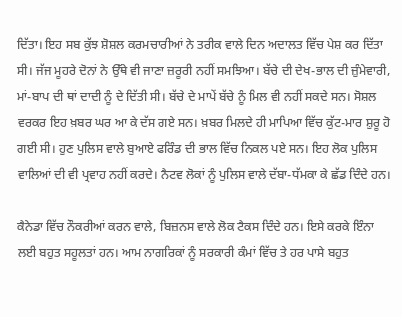ਦਿੱਤਾ। ਇਹ ਸਬ ਕੁੱਝ ਸ਼ੋਸ਼ਲ ਕਰਮਚਾਰੀਆਂ ਨੇ ਤਰੀਕ ਵਾਲੇ ਦਿਨ ਅਦਾਲਤ ਵਿੱਚ ਪੇਸ਼ ਕਰ ਦਿੱਤਾ ਸੀ। ਜੱਜ ਮੂਹਰੇ ਦੋਨਾਂ ਨੇ ਉੱਥੇ ਵੀ ਜਾਣਾ ਜ਼ਰੂਰੀ ਨਹੀਂ ਸਮਝਿਆ। ਬੱਚੇ ਦੀ ਦੇਖ-ਭਾਲ ਦੀ ਜ਼ੁੰਮੇਵਾਰੀ, ਮਾਂ-ਬਾਪ ਦੀ ਥਾਂ ਦਾਦੀ ਨੂੰ ਦੇ ਦਿੱਤੀ ਸੀ। ਬੱਚੇ ਦੇ ਮਾਪੇਂ ਬੱਚੇ ਨੂੰ ਮਿਲ ਵੀ ਨਹੀਂ ਸਕਦੇ ਸਨ। ਸੋਸ਼ਲ ਵਰਕਰ ਇਹ ਖ਼ਬਰ ਘਰ ਆ ਕੇ ਦੱਸ ਗਏ ਸਨ। ਖ਼ਬਰ ਮਿਲਦੇ ਹੀ ਮਾਪਿਆ ਵਿੱਚ ਕੁੱਟ-ਮਾਰ ਸ਼ੁਰੂ ਹੋ ਗਈ ਸੀ। ਹੁਣ ਪੁਲਿਸ ਵਾਲੇ ਬੁਆਏ ਫਰਿੰਡ ਦੀ ਭਾਲ ਵਿੱਚ ਨਿਕਲ ਪਏ ਸਨ। ਇਹ ਲੋਕ ਪੁਲਿਸ ਵਾਲਿਆਂ ਦੀ ਵੀ ਪ੍ਰਵਾਹ ਨਹੀਂ ਕਰਦੇ। ਨੈਟਵ ਲੋਕਾਂ ਨੂੰ ਪੁਲਿਸ ਵਾਲੇ ਦੱਬਾ-ਧੱਮਕਾ ਕੇ ਛੱਡ ਦਿੰਦੇ ਹਨ।

ਕੈਨੇਡਾ ਵਿੱਚ ਨੌਕਰੀਆਂ ਕਰਨ ਵਾਲੇ, ਬਿਜ਼ਨਸ ਵਾਲੇ ਲੋਕ ਟੈਕਸ ਦਿੰਦੇ ਹਨ। ਇਸੇ ਕਰਕੇ ਇੰਨਾ ਲਈ ਬਹੁਤ ਸਹੂਲਤਾਂ ਹਨ। ਆਮ ਨਾਗਰਿਕਾਂ ਨੂੰ ਸਰਕਾਰੀ ਕੰਮਾਂ ਵਿੱਚ ਤੇ ਹਰ ਪਾਸੇ ਬਹੁਤ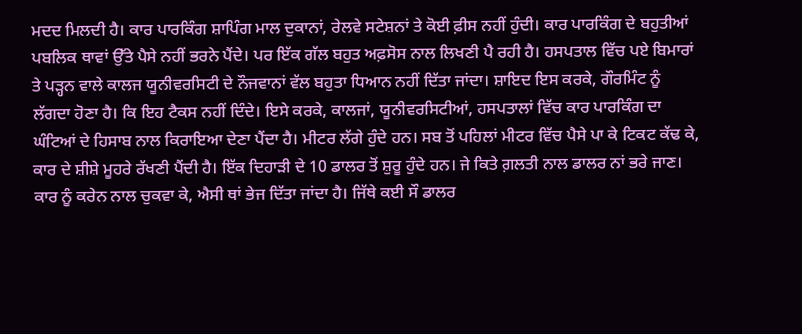ਮਦਦ ਮਿਲਦੀ ਹੈ। ਕਾਰ ਪਾਰਕਿੰਗ ਸ਼ਾਪਿੰਗ ਮਾਲ ਦੁਕਾਨਾਂ, ਰੇਲਵੇ ਸਟੇਸ਼ਨਾਂ ਤੇ ਕੋਈ ਫ਼ੀਸ ਨਹੀਂ ਹੁੰਦੀ। ਕਾਰ ਪਾਰਕਿੰਗ ਦੇ ਬਹੁਤੀਆਂ ਪਬਲਿਕ ਥਾਵਾਂ ਉੱਤੇ ਪੈਸੇ ਨਹੀਂ ਭਰਨੇ ਪੈਂਦੇ। ਪਰ ਇੱਕ ਗੱਲ ਬਹੁਤ ਅਫ਼ਸੋਸ ਨਾਲ ਲਿਖਣੀ ਪੈ ਰਹੀ ਹੈ। ਹਸਪਤਾਲ ਵਿੱਚ ਪਏ ਬਿਮਾਰਾਂ ਤੇ ਪੜ੍ਹਨ ਵਾਲੇ ਕਾਲਜ ਯੂਨੀਵਰਸਿਟੀ ਦੇ ਨੌਜਵਾਨਾਂ ਵੱਲ ਬਹੁਤਾ ਧਿਆਨ ਨਹੀਂ ਦਿੱਤਾ ਜਾਂਦਾ। ਸ਼ਾਇਦ ਇਸ ਕਰਕੇ, ਗੌਰਮਿੰਟ ਨੂੰ ਲੱਗਦਾ ਹੋਣਾ ਹੈ। ਕਿ ਇਹ ਟੈਕਸ ਨਹੀਂ ਦਿੰਦੇ। ਇਸੇ ਕਰਕੇ, ਕਾਲਜਾਂ, ਯੂਨੀਵਰਸਿਟੀਆਂ, ਹਸਪਤਾਲਾਂ ਵਿੱਚ ਕਾਰ ਪਾਰਕਿੰਗ ਦਾ ਘੰਟਿਆਂ ਦੇ ਹਿਸਾਬ ਨਾਲ ਕਿਰਾਇਆ ਦੇਣਾ ਪੈਂਦਾ ਹੈ। ਮੀਟਰ ਲੱਗੇ ਹੁੰਦੇ ਹਨ। ਸਬ ਤੋਂ ਪਹਿਲਾਂ ਮੀਟਰ ਵਿੱਚ ਪੈਸੇ ਪਾ ਕੇ ਟਿਕਟ ਕੱਢ ਕੇ, ਕਾਰ ਦੇ ਸ਼ੀਸ਼ੇ ਮੂਹਰੇ ਰੱਖਣੀ ਪੈਂਦੀ ਹੈ। ਇੱਕ ਦਿਹਾੜੀ ਦੇ 10 ਡਾਲਰ ਤੋਂ ਸ਼ੁਰੂ ਹੁੰਦੇ ਹਨ। ਜੇ ਕਿਤੇ ਗ਼ਲਤੀ ਨਾਲ ਡਾਲਰ ਨਾਂ ਭਰੇ ਜਾਣ। ਕਾਰ ਨੂੰ ਕਰੇਨ ਨਾਲ ਚੁਕਵਾ ਕੇ, ਐਸੀ ਥਾਂ ਭੇਜ ਦਿੱਤਾ ਜਾਂਦਾ ਹੈ। ਜਿੱਥੇ ਕਈ ਸੌ ਡਾਲਰ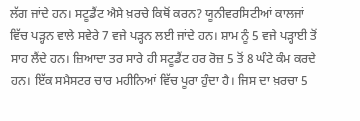ਲੱਗ ਜਾਂਦੇ ਹਨ। ਸਟੂਡੈਂਟ ਐਸੇ ਖ਼ਰਚੇ ਕਿਥੋਂ ਕਰਨ? ਯੂਨੀਵਰਸਿਟੀਆਂ ਕਾਲਜਾਂ ਵਿੱਚ ਪੜ੍ਹਨ ਵਾਲੇ ਸਵੇਰੇ 7 ਵਜੇ ਪੜ੍ਹਨ ਲਈ ਜਾਂਦੇ ਹਨ। ਸ਼ਾਮ ਨੂੰ 5 ਵਜੇ ਪੜ੍ਹਾਈ ਤੋਂ ਸਾਹ ਲੈਂਦੇ ਹਨ। ਜ਼ਿਆਦਾ ਤਰ ਸਾਰੇ ਹੀ ਸਟੂਡੈਂਟ ਹਰ ਰੋਜ਼ 5 ਤੋਂ 8 ਘੰਟੇ ਕੰਮ ਕਰਦੇ ਹਨ। ਇੱਕ ਸਮੈਸਟਰ ਚਾਰ ਮਹੀਨਿਆਂ ਵਿੱਚ ਪੂਰਾ ਹੁੰਦਾ ਹੈ। ਜਿਸ ਦਾ ਖ਼ਰਚਾ 5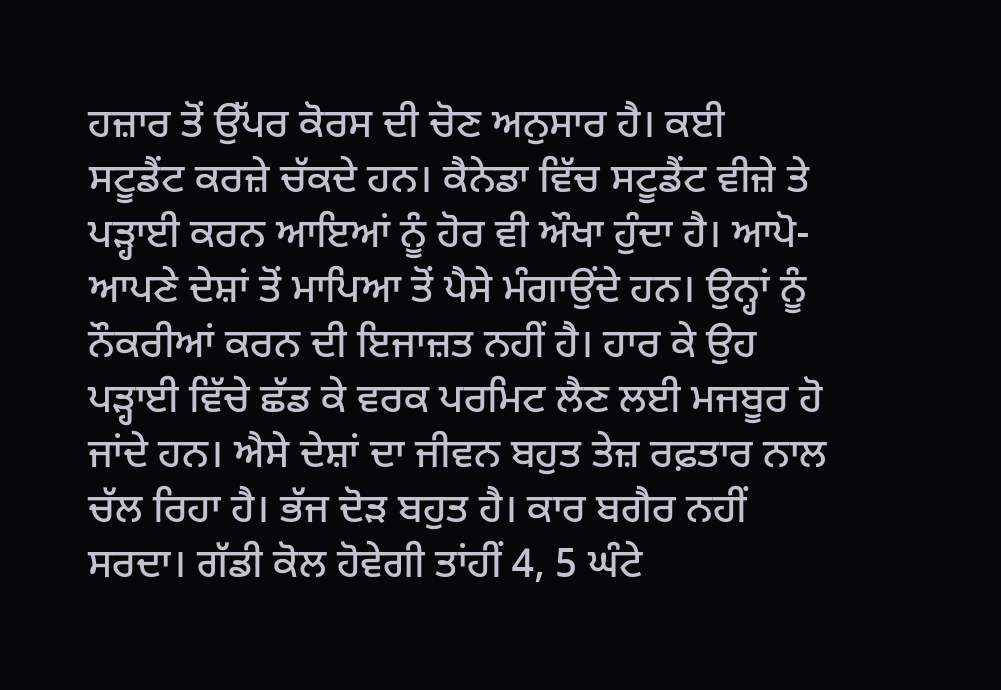ਹਜ਼ਾਰ ਤੋਂ ਉੱਪਰ ਕੋਰਸ ਦੀ ਚੋਣ ਅਨੁਸਾਰ ਹੈ। ਕਈ ਸਟੂਡੈਂਟ ਕਰਜ਼ੇ ਚੱਕਦੇ ਹਨ। ਕੈਨੇਡਾ ਵਿੱਚ ਸਟੂਡੈਂਟ ਵੀਜ਼ੇ ਤੇ ਪੜ੍ਹਾਈ ਕਰਨ ਆਇਆਂ ਨੂੰ ਹੋਰ ਵੀ ਔਖਾ ਹੁੰਦਾ ਹੈ। ਆਪੋ-ਆਪਣੇ ਦੇਸ਼ਾਂ ਤੋਂ ਮਾਪਿਆ ਤੋਂ ਪੈਸੇ ਮੰਗਾਉਂਦੇ ਹਨ। ਉਨ੍ਹਾਂ ਨੂੰ ਨੌਕਰੀਆਂ ਕਰਨ ਦੀ ਇਜਾਜ਼ਤ ਨਹੀਂ ਹੈ। ਹਾਰ ਕੇ ਉਹ ਪੜ੍ਹਾਈ ਵਿੱਚੇ ਛੱਡ ਕੇ ਵਰਕ ਪਰਮਿਟ ਲੈਣ ਲਈ ਮਜਬੂਰ ਹੋ ਜਾਂਦੇ ਹਨ। ਐਸੇ ਦੇਸ਼ਾਂ ਦਾ ਜੀਵਨ ਬਹੁਤ ਤੇਜ਼ ਰਫ਼ਤਾਰ ਨਾਲ ਚੱਲ ਰਿਹਾ ਹੈ। ਭੱਜ ਦੋੜ ਬਹੁਤ ਹੈ। ਕਾਰ ਬਗੈਰ ਨਹੀਂ ਸਰਦਾ। ਗੱਡੀ ਕੋਲ ਹੋਵੇਗੀ ਤਾਂਹੀਂ 4, 5 ਘੰਟੇ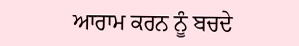ਆਰਾਮ ਕਰਨ ਨੂੰ ਬਚਦੇ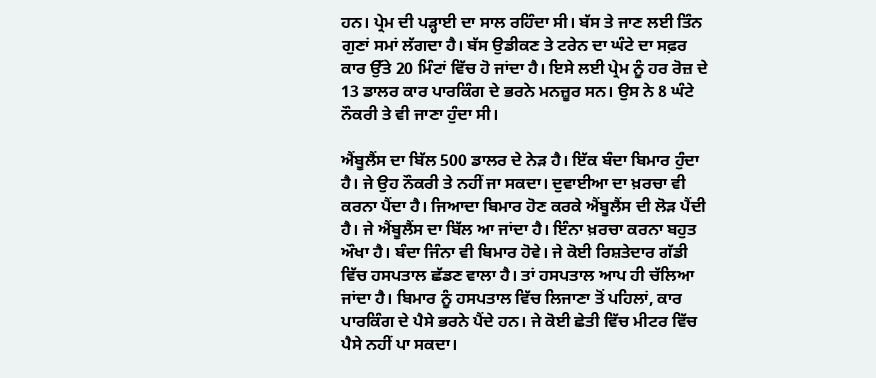ਹਨ। ਪ੍ਰੇਮ ਦੀ ਪੜ੍ਹਾਈ ਦਾ ਸਾਲ ਰਹਿੰਦਾ ਸੀ। ਬੱਸ ਤੇ ਜਾਣ ਲਈ ਤਿੰਨ ਗੁਣਾਂ ਸਮਾਂ ਲੱਗਦਾ ਹੈ। ਬੱਸ ਉਡੀਕਣ ਤੇ ਟਰੇਨ ਦਾ ਘੰਟੇ ਦਾ ਸਫ਼ਰ ਕਾਰ ਉੱਤੇ 20 ਮਿੰਟਾਂ ਵਿੱਚ ਹੋ ਜਾਂਦਾ ਹੈ। ਇਸੇ ਲਈ ਪ੍ਰੇਮ ਨੂੰ ਹਰ ਰੋਜ਼ ਦੇ 13 ਡਾਲਰ ਕਾਰ ਪਾਰਕਿੰਗ ਦੇ ਭਰਨੇ ਮਨਜ਼ੂਰ ਸਨ। ਉਸ ਨੇ 8 ਘੰਟੇ ਨੌਕਰੀ ਤੇ ਵੀ ਜਾਣਾ ਹੁੰਦਾ ਸੀ।

ਐਂਬੂਲੈਂਸ ਦਾ ਬਿੱਲ 500 ਡਾਲਰ ਦੇ ਨੇੜ ਹੈ। ਇੱਕ ਬੰਦਾ ਬਿਮਾਰ ਹੁੰਦਾ ਹੈ। ਜੇ ਉਹ ਨੌਕਰੀ ਤੇ ਨਹੀਂ ਜਾ ਸਕਦਾ। ਦੁਵਾਈਆ ਦਾ ਖ਼ਰਚਾ ਵੀ ਕਰਨਾ ਪੈਂਦਾ ਹੈ। ਜਿਆਦਾ ਬਿਮਾਰ ਹੋਣ ਕਰਕੇ ਐਂਬੂਲੈਂਸ ਦੀ ਲੋੜ ਪੈਂਦੀ ਹੈ। ਜੇ ਐਂਬੂਲੈਂਸ ਦਾ ਬਿੱਲ ਆ ਜਾਂਦਾ ਹੈ। ਇੰਨਾ ਖ਼ਰਚਾ ਕਰਨਾ ਬਹੁਤ ਔਖਾ ਹੈ। ਬੰਦਾ ਜਿੰਨਾ ਵੀ ਬਿਮਾਰ ਹੋਵੇ। ਜੇ ਕੋਈ ਰਿਸ਼ਤੇਦਾਰ ਗੱਡੀ ਵਿੱਚ ਹਸਪਤਾਲ ਛੱਡਣ ਵਾਲਾ ਹੈ। ਤਾਂ ਹਸਪਤਾਲ ਆਪ ਹੀ ਚੱਲਿਆ ਜਾਂਦਾ ਹੈ। ਬਿਮਾਰ ਨੂੰ ਹਸਪਤਾਲ ਵਿੱਚ ਲਿਜਾਣਾ ਤੋਂ ਪਹਿਲਾਂ, ਕਾਰ ਪਾਰਕਿੰਗ ਦੇ ਪੈਸੇ ਭਰਨੇ ਪੈਂਦੇ ਹਨ। ਜੇ ਕੋਈ ਛੇਤੀ ਵਿੱਚ ਮੀਟਰ ਵਿੱਚ ਪੈਸੇ ਨਹੀਂ ਪਾ ਸਕਦਾ।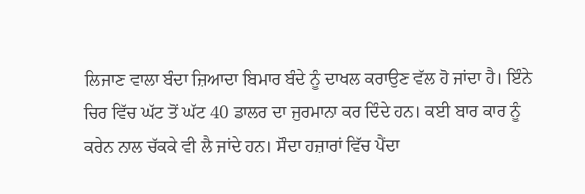ਲਿਜਾਣ ਵਾਲਾ ਬੰਦਾ ਜ਼ਿਆਦਾ ਬਿਮਾਰ ਬੰਦੇ ਨੂੰ ਦਾਖਲ ਕਰਾਉਣ ਵੱਲ ਹੋ ਜਾਂਦਾ ਹੈ। ਇੰਨੇ ਚਿਰ ਵਿੱਚ ਘੱਟ ਤੋਂ ਘੱਟ 40 ਡਾਲਰ ਦਾ ਜੁਰਮਾਨਾ ਕਰ ਦਿੰਦੇ ਹਨ। ਕਈ ਬਾਰ ਕਾਰ ਨੂੰ ਕਰੇਨ ਨਾਲ ਚੱਕਕੇ ਵੀ ਲੈ ਜਾਂਦੇ ਹਨ। ਸੌਦਾ ਹਜ਼ਾਰਾਂ ਵਿੱਚ ਪੈਂਦਾ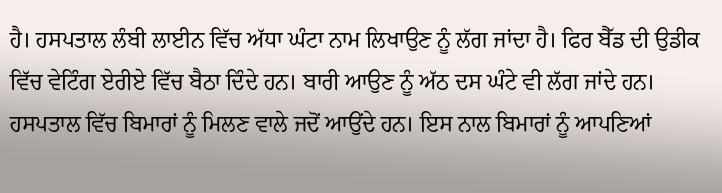ਹੈ। ਹਸਪਤਾਲ ਲੰਬੀ ਲਾਈਨ ਵਿੱਚ ਅੱਧਾ ਘੰਟਾ ਨਾਮ ਲਿਖਾਉਣ ਨੂੰ ਲੱਗ ਜਾਂਦਾ ਹੈ। ਫਿਰ ਬੈੱਡ ਦੀ ਉਡੀਕ ਵਿੱਚ ਵੇਟਿੰਗ ਏਰੀਏ ਵਿੱਚ ਬੈਠਾ ਦਿੰਦੇ ਹਨ। ਬਾਰੀ ਆਉਣ ਨੂੰ ਅੱਠ ਦਸ ਘੰਟੇ ਵੀ ਲੱਗ ਜਾਂਦੇ ਹਨ। ਹਸਪਤਾਲ ਵਿੱਚ ਬਿਮਾਰਾਂ ਨੂੰ ਮਿਲਣ ਵਾਲੇ ਜਦੋਂ ਆਉਂਦੇ ਹਨ। ਇਸ ਨਾਲ ਬਿਮਾਰਾਂ ਨੂੰ ਆਪਣਿਆਂ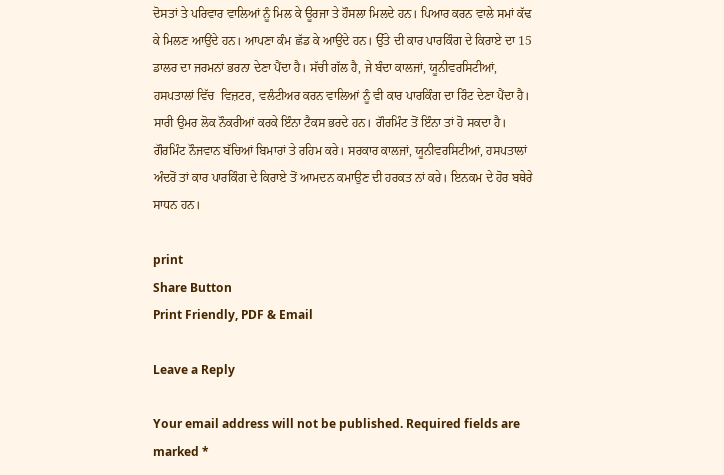ਦੋਸਤਾਂ ਤੇ ਪਰਿਵਾਰ ਵਾਲਿਆਂ ਨੂੰ ਮਿਲ ਕੇ ਊਰਜਾ ਤੇ ਹੌਸਲਾ ਮਿਲਦੇ ਹਨ। ਪਿਆਰ ਕਰਨ ਵਾਲੇ ਸਮਾਂ ਕੱਢ ਕੇ ਮਿਲਣ ਆਉਂਦੇ ਹਨ। ਆਪਣਾ ਕੰਮ ਛੱਡ ਕੇ ਆਉਂਦੇ ਹਨ। ਉੱਤੇ ਦੀ ਕਾਰ ਪਾਰਕਿੰਗ ਦੇ ਕਿਰਾਏ ਦਾ 15 ਡਾਲਰ ਦਾ ਜਰਮਨਾਂ ਭਰਨਾ ਦੇਣਾ ਪੈਂਦਾ ਹੈ। ਸੱਚੀ ਗੱਲ ਹੈ, ਜੇ ਬੰਦਾ ਕਾਲਜਾਂ, ਯੂਨੀਵਰਸਿਟੀਆਂ, ਹਸਪਤਾਲਾਂ ਵਿੱਚ  ਵਿਜ਼ਟਰ, ਵਲੰਟੀਅਰ ਕਰਨ ਵਾਲਿਆਂ ਨੂੰ ਵੀ ਕਾਰ ਪਾਰਕਿੰਗ ਦਾ ਰਿੰਟ ਦੇਣਾ ਪੈਂਦਾ ਹੈ। ਸਾਰੀ ਉਮਰ ਲੋਕ ਨੌਕਰੀਆਂ ਕਰਕੇ ਇੰਨਾ ਟੈਕਸ ਭਰਦੇ ਹਨ। ਗੌਰਮਿੰਟ ਤੋਂ ਇੰਨਾ ਤਾਂ ਹੋ ਸਕਦਾ ਹੈ। ਗੌਰਮਿੰਟ ਨੌਜਵਾਨ ਬੱਚਿਆਂ ਬਿਮਾਰਾਂ ਤੇ ਰਹਿਮ ਕਰੇ। ਸਰਕਾਰ ਕਾਲਜਾਂ, ਯੂਨੀਵਰਸਿਟੀਆਂ, ਹਸਪਤਾਲਾਂ ਅੰਦਰੋਂ ਤਾਂ ਕਾਰ ਪਾਰਕਿੰਗ ਦੇ ਕਿਰਾਏ ਤੋਂ ਆਮਦਨ ਕਮਾਉਣ ਦੀ ਹਰਕਤ ਨਾਂ ਕਰੇ। ਇਨਕਮ ਦੇ ਹੋਰ ਬਥੇਰੇ ਸਾਧਨ ਹਨ।

print
Share Button
Print Friendly, PDF & Email

Leave a Reply

Your email address will not be published. Required fields are marked *